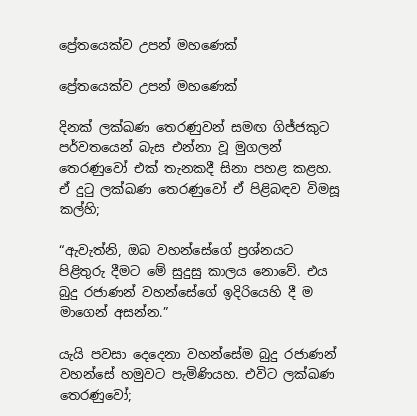ප්‍රේතයෙක්ව උපන් මහණෙක්

ප්‍රේතයෙක්ව උපන් මහණෙක්

දිනක් ලක්ඛණ තෙරණුවන් සමඟ ගිජ්ජකුට පර්වතයෙන් බැස එන්නා වූ මුගලන් තෙරණුවෝ එක් තැනකදී සිනා පහළ කළහ. ඒ දුටු ලක්ඛණ තෙරණුවෝ ඒ පිළිබඳව විමසූ කල්හි;

“ඇවැත්නි, ඔබ වහන්සේගේ ප්‍රශ්නයට පිළිතුරු දීමට මේ සුදුසු කාලය නොවේ. එය බුදු රජාණන් වහන්සේගේ ඉදිරියෙහි දී ම මාගෙන් අසන්න.”

යැයි පවසා දෙදෙනා වහන්සේම බුදු රජාණන් වහන්සේ හමුවට පැමිණියහ. එවිට ලක්ඛණ තෙරණුවෝ;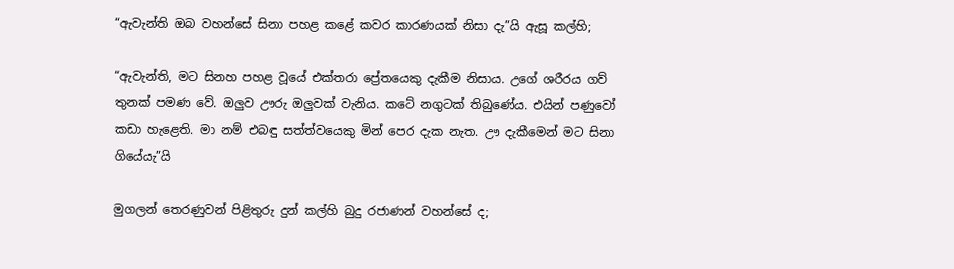“ඇවැන්ති ඔබ වහන්සේ සිනා පහළ කළේ කවර කාරණයක් නිසා දැ”යි ඇසූ කල්හි;

“ඇවැන්ති, මට සිනහ පහළ වූයේ එක්තරා ප්‍රේතයෙකු දැකීම නිසාය. උගේ ශරීරය ගව් තුනක් පමණ වේ. ඔලුව ඌරු ඔලුවක් වැනිය. කටේ නගුටක් තිබුණේය. එයින් පණුවෝ කඩා හැළෙති. මා නම් එබඳු සත්ත්වයෙකු මින් පෙර දැක නැත. ඌ දැකීමෙන් මට සිනා ගියේයැ”යි

මුගලන් තෙරණුවන් පිළිතුරු දුන් කල්හි බුදු රජාණන් වහන්සේ ද;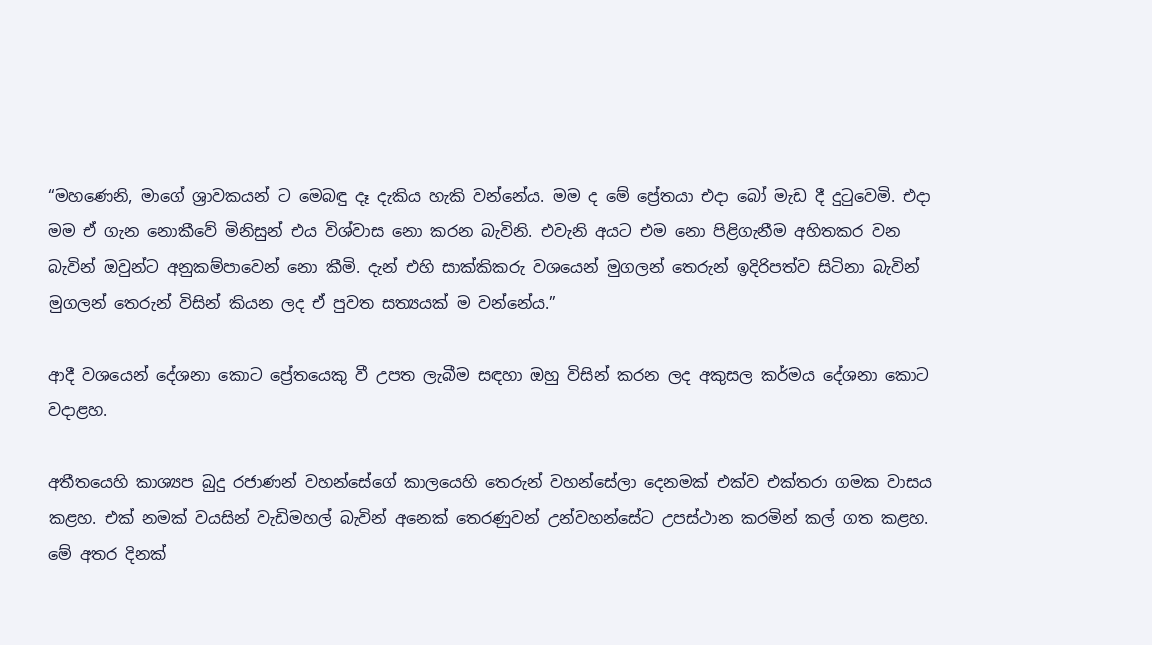“මහණෙනි, මාගේ ශ්‍රාවකයන් ට මෙබඳු දෑ දැකිය හැකි වන්නේය. මම ද මේ ප්‍රේතයා එදා බෝ මැඩ දී දුටුවෙමි. එදා මම ඒ ගැන නොකීවේ මිනිසුන් එය විශ්වාස නො කරන බැවිනි. එවැනි අයට එම නො පිළිගැනීම අහිතකර වන බැවින් ඔවුන්ට අනුකම්පාවෙන් නො කීමි. දැන් එහි සාක්කිකරු වශයෙන් මුගලන් තෙරුන් ඉදිරිපත්ව සිටිනා බැවින් මුගලන් තෙරුන් විසින් කියන ලද ඒ පුවත සත්‍යයක් ම වන්නේය.”

ආදී වශයෙන් දේශනා කොට ප්‍රේතයෙකු වී උපත ලැබීම සඳහා ඔහු විසින් කරන ලද අකුසල කර්මය දේශනා කොට වදාළහ.

අතීතයෙහි කාශ්‍යප බුදු රජාණන් වහන්සේගේ කාලයෙහි තෙරුන් වහන්සේලා දෙනමක් එක්ව එක්තරා ගමක වාසය කළහ. එක් නමක් වයසින් වැඩිමහල් බැවින් අනෙක් තෙරණුවන් උන්වහන්සේට උපස්ථාන කරමින් කල් ගත කළහ. මේ අතර දිනක්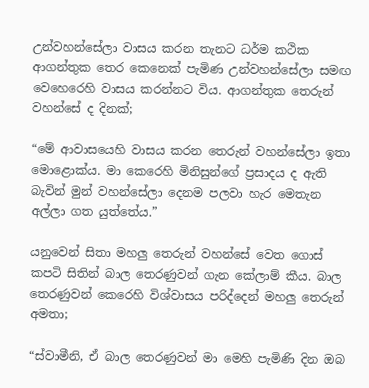උන්වහන්සේලා වාසය කරන තැනට ධර්ම කථික ආගන්තුක තෙර කෙනෙක් පැමිණ උන්වහන්සේලා සමඟ වෙහෙරෙහි වාසය කරන්නට විය. ආගන්තුක තෙරුන් වහන්සේ ද දිනක්;

“මේ ආවාසයෙහි වාසය කරන තෙරුන් වහන්සේලා ඉතා මොළොක්ය. මා කෙරෙහි මිනිසුන්ගේ ප්‍රසාදය ද ඇති බැවින් මුන් වහන්සේලා දෙනම පලවා හැර මෙතැන අල්ලා ගත යුත්තේය.”

යනුවෙන් සිතා මහලු තෙරුන් වහන්සේ වෙත ගොස් කපටි සිතින් බාල තෙරණුවන් ගැන කේලාම් කීය. බාල තෙරණුවන් කෙරෙහි විශ්වාසය පරිද්දෙන් මහලු තෙරුන් අමතා;

“ස්වාමීනි, ඒ බාල තෙරණුවන් මා මෙහි පැමිණි දින ඔබ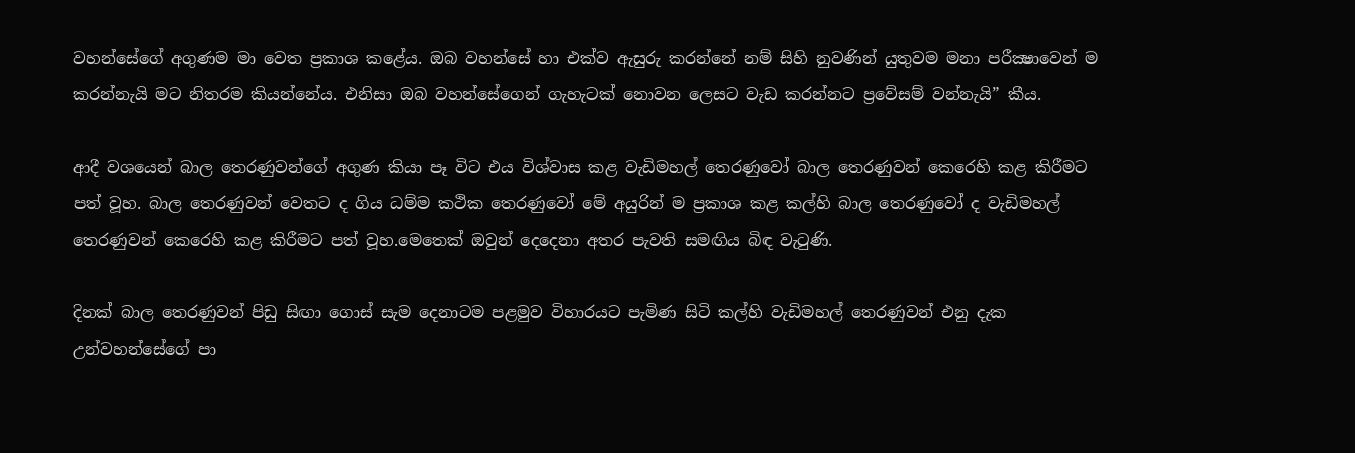වහන්සේගේ අගුණම මා වෙත ප්‍රකාශ කළේය. ඔබ වහන්සේ හා එක්ව ඇසුරු කරන්නේ නම් සිහි නුවණින් යුතුවම මනා පරීක්‍ෂාවෙන් ම කරන්නැයි මට නිතරම කියන්නේය. එනිසා ඔබ වහන්සේගෙන් ගැහැටක් නොවන ලෙසට වැඩ කරන්නට ප්‍රවේසම් වන්නැයි” කීය.

ආදී වශයෙන් බාල තෙරණුවන්ගේ අගුණ කියා පෑ විට එය විශ්වාස කළ වැඩිමහල් තෙරණුවෝ බාල තෙරණුවන් කෙරෙහි කළ කිරීමට පත් වූහ. බාල තෙරණුවන් වෙතට ද ගිය ධම්ම කථික තෙරණුවෝ මේ අයුරින් ම ප්‍රකාශ කළ කල්හි බාල තෙරණුවෝ ද වැඩිමහල් තෙරණුවන් කෙරෙහි කළ කිරීමට පත් වූහ.මෙතෙක් ඔවුන් දෙදෙනා අතර පැවති සමඟිය බිඳ වැටුණි.

දිනක් බාල තෙරණුවන් පිඩු සිඟා ගොස් සැම දෙනාටම පළමුව විහාරයට පැමිණ සිටි කල්හි වැඩිමහල් තෙරණුවන් එනු දැක උන්වහන්සේගේ පා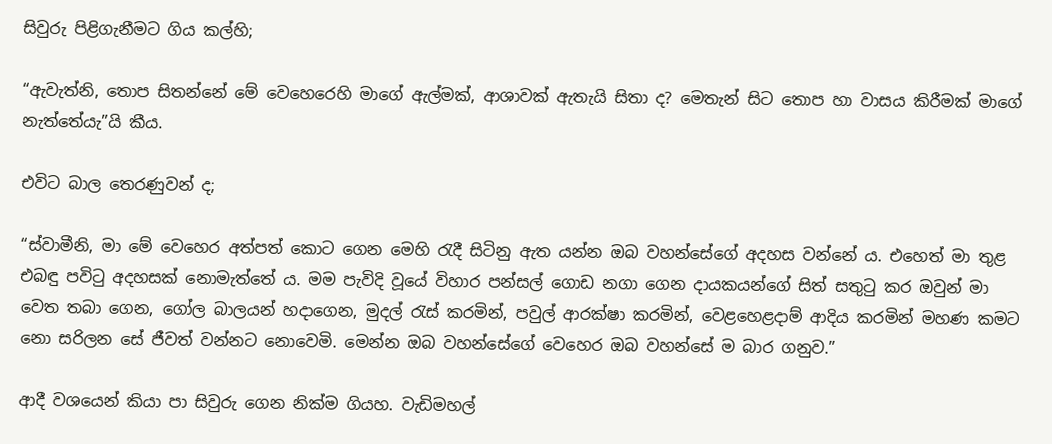සිවුරු පිළිගැනීමට ගිය කල්හි;

“ඇවැත්නි, තොප සිතන්නේ මේ වෙහෙරෙහි මාගේ ඇල්මක්, ආශාවක් ඇතැයි සිතා ද? මෙතැන් සිට තොප හා වාසය කිරීමක් මාගේ නැත්තේයැ”යි කීය.

එවිට බාල තෙරණුවන් ද;

“ස්වාමීනි, මා මේ වෙහෙර අත්පත් කොට ගෙන මෙහි රැදී සිටිනු ඇත යන්න ඔබ වහන්සේගේ අදහස වන්නේ ය. එහෙත් මා තුළ එබඳු පවිටු අදහසක් නොමැත්තේ ය. මම පැවිදි වූයේ විහාර පන්සල් ගොඩ නගා ගෙන දායකයන්ගේ සිත් සතුටු කර ඔවුන් මා වෙත තබා ගෙන, ගෝල බාලයන් හදාගෙන, මුදල් රැස් කරමින්, පවුල් ආරක්ෂා කරමින්, වෙළහෙළදාම් ආදිය කරමින් මහණ කමට නො සරිලන සේ ජීවත් වන්නට නොවෙමි. මෙන්න ඔබ වහන්සේගේ වෙහෙර ඔබ වහන්සේ ම බාර ගනුව.”

ආදී වශයෙන් කියා පා සිවුරු ගෙන නික්ම ගියහ. වැඩිමහල්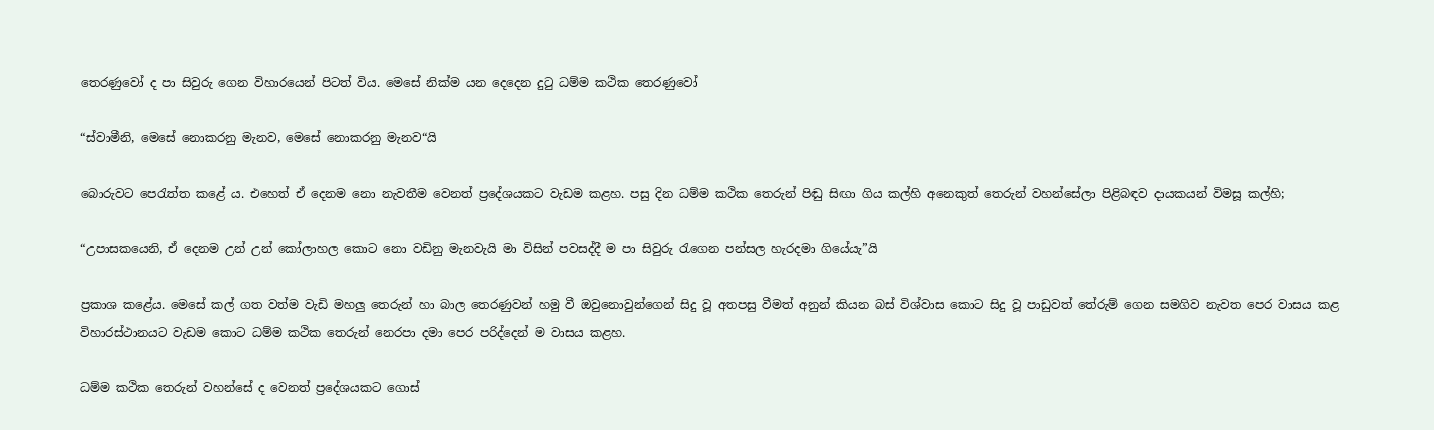තෙරණුවෝ ද පා සිවුරු ගෙන විහාරයෙන් පිටත් විය. මෙසේ නික්ම යන දෙදෙන දුටු ධම්ම කථික තෙරණුවෝ

“ස්වාමීනි, මෙසේ නොකරනු මැනව, මෙසේ නොකරනු මැනව“යි

බොරුවට පෙරැත්ත කළේ ය. එහෙත් ඒ දෙනම නො නැවතීම වෙනත් ප්‍රදේශයකට වැඩම කළහ. පසු දින ධම්ම කථික තෙරුන් පිඬු සිඟා ගිය කල්හි අනෙකුත් තෙරුන් වහන්සේලා පිළිබඳව දායකයන් විමසූ කල්හි;

“උපාසකයෙනි, ඒ දෙනම උන් උන් කෝලාහල කොට නො වඩිනු මැනවැයි මා විසින් පවසද්දී ම පා සිවුරු රැගෙන පන්සල හැරදමා ගියේයැ”යි

ප්‍රකාශ කළේය. මෙසේ කල් ගත වත්ම වැඩි මහලු තෙරුන් හා බාල තෙරණුවන් හමු වී ඔවුනොවුන්ගෙන් සිදු වූ අතපසු වීමත් අනුන් කියන බස් විශ්වාස කොට සිදු වූ පාඩුවත් තේරුම් ගෙන සමගිව නැවත පෙර වාසය කළ විහාරස්ථානයට වැඩම කොට ධම්ම කථික තෙරුන් නෙරපා දමා පෙර පරිද්දෙන් ම වාසය කළහ.

ධම්ම කථික තෙරුන් වහන්සේ ද වෙනත් ප්‍රදේශයකට ගොස්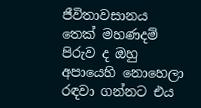ජීවිතාවසානය තෙක් මහණදම් පිරුව ද ඔහු අපායෙහි නොහෙලා රඳවා ගන්නට එය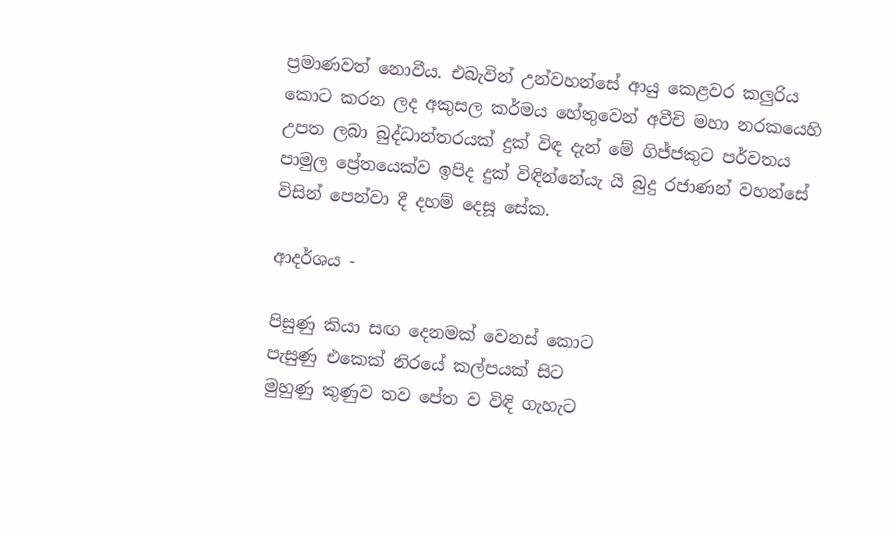ප්‍රමාණවත් නොවීය. එබැවින් උන්වහන්සේ ආයු කෙළවර කලුරිය කොට කරන ලද අකුසල කර්මය හේතුවෙන් අවීචි මහා නරකයෙහි උපත ලබා බුද්ධාන්තරයක් දුක් විඳ දැන් මේ ගිජ්ජකුට පර්වතය පාමුල ප්‍රේතයෙක්ව ඉපිද දුක් විඳින්නේයැ යි බුදු රජාණන් වහන්සේ විසින් පෙන්වා දී දහම් දෙසූ සේක.

ආදර්ශය -

පිසුණු කියා සඟ දෙනමක් වෙනස් කොට
පැසුණු එකෙක් නිරයේ කල්පයක් සිට
මුහුණු කුණුව තව පේත ව විඳි ගැහැට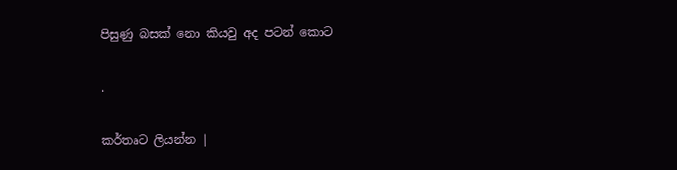පිසුණු බසක් නො කියවු අද පටන් කොට

.

කර්තෘට ලියන්න |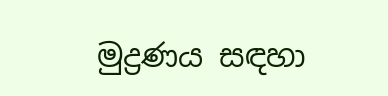මුද්‍රණය සඳහා